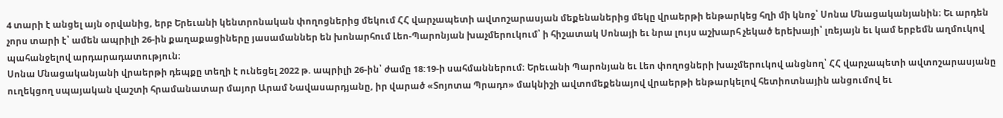4 տարի է անցել այն օրվանից, երբ Երեւանի կենտրոնական փողոցներից մեկում ՀՀ վարչապետի ավտոշարասյան մեքենաներից մեկը վրաերթի ենթարկեց հղի մի կնոջ՝ Սոնա Մնացականյանին։ Եւ արդեն չորս տարի է՝ ամեն ապրիլի 26-ին քաղաքացիները յասամաններ են խոնարհում Լեո-Պարոնյան խաչմերուկում՝ ի հիշատակ Սոնայի եւ նրա լույս աշխարհ չեկած երեխայի՝ լռեյայն եւ կամ երբեմն աղմուկով պահանջելով արդարադատություն։
Սոնա Մնացականյանի վրաերթի դեպքը տեղի է ունեցել 2022 թ. ապրիլի 26-ին՝ ժամը 18:19-ի սահմաններում։ Երեւանի Պարոնյան եւ Լեո փողոցների խաչմերուկով անցնող՝ ՀՀ վարչապետի ավտոշարասյանը ուղեկցող սպայական վաշտի հրամանատար մայոր Արամ Նավասարդյանը, իր վարած «Տոյոտա Պրադո» մակնիշի ավտոմեքենայով վրաերթի ենթարկելով հետիոտնային անցումով եւ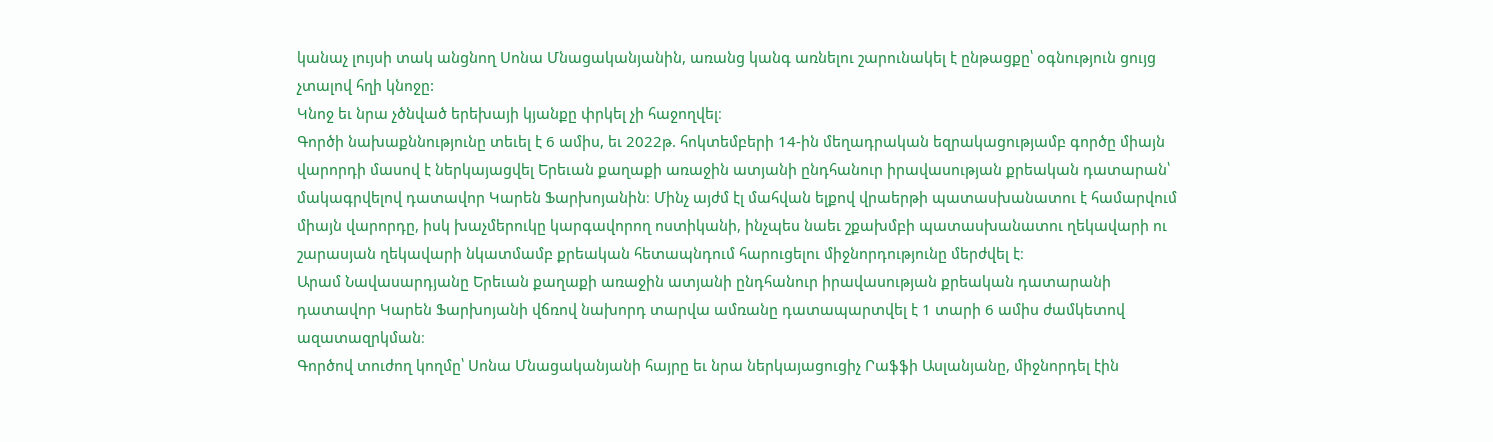կանաչ լույսի տակ անցնող Սոնա Մնացականյանին, առանց կանգ առնելու շարունակել է ընթացքը՝ օգնություն ցույց չտալով հղի կնոջը:
Կնոջ եւ նրա չծնված երեխայի կյանքը փրկել չի հաջողվել։
Գործի նախաքննությունը տեւել է 6 ամիս, եւ 2022թ. հոկտեմբերի 14-ին մեղադրական եզրակացությամբ գործը միայն վարորդի մասով է ներկայացվել Երեւան քաղաքի առաջին ատյանի ընդհանուր իրավասության քրեական դատարան՝ մակագրվելով դատավոր Կարեն Ֆարխոյանին։ Մինչ այժմ էլ մահվան ելքով վրաերթի պատասխանատու է համարվում միայն վարորդը, իսկ խաչմերուկը կարգավորող ոստիկանի, ինչպես նաեւ շքախմբի պատասխանատու ղեկավարի ու շարասյան ղեկավարի նկատմամբ քրեական հետապնդում հարուցելու միջնորդությունը մերժվել է։
Արամ Նավասարդյանը Երեւան քաղաքի առաջին ատյանի ընդհանուր իրավասության քրեական դատարանի դատավոր Կարեն Ֆարխոյանի վճռով նախորդ տարվա ամռանը դատապարտվել է 1 տարի 6 ամիս ժամկետով ազատազրկման։
Գործով տուժող կողմը՝ Սոնա Մնացականյանի հայրը եւ նրա ներկայացուցիչ Րաֆֆի Ասլանյանը, միջնորդել էին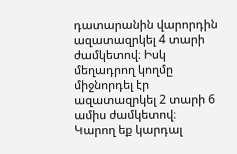դատարանին վարորդին ազատազրկել 4 տարի ժամկետով։ Իսկ մեղադրող կողմը միջնորդել էր ազատազրկել 2 տարի 6 ամիս ժամկետով։
Կարող եք կարդալ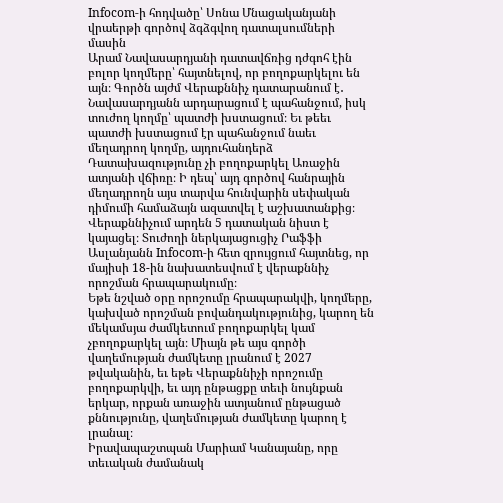Infocom-ի հոդվածը՝ Սոնա Մնացականյանի վրաերթի գործով ձգձգվող դատալսումների մասին
Արամ Նավասարդյանի դատավճռից դժգոհ էին բոլոր կողմերը՝ հայտնելով, որ բողոքարկելու են այն։ Գործն այժմ Վերաքննիչ դատարանում է․ Նավասարդյանն արդարացում է պահանջում, իսկ տուժող կողմը՝ պատժի խստացում։ Եւ թեեւ պատժի խստացում էր պահանջում նաեւ մեղադրող կողմը, այդուհանդերձ Դատախազությունը չի բողոքարկել Առաջին ատյանի վճիռը։ Ի դեպ՝ այդ գործով հանրային մեղադրողն այս տարվա հունվարին սեփական դիմումի համաձայն ազատվել է աշխատանքից։
Վերաքննիչում արդեն 5 դատական նիստ է կայացել։ Տուժողի ներկայացուցիչ Րաֆֆի Ասլանյանն Infocom-ի հետ զրույցում հայտնեց, որ մայիսի 18-ին նախատեսվում է վերաքննիչ որոշման հրապարակումը։
Եթե նշված օրը որոշումը հրապարակվի, կողմերը, կախված որոշման բովանդակությունից, կարող են մեկամսյա ժամկետում բողոքարկել կամ չբողոքարկել այն։ Միայն թե այս գործի վաղեմության ժամկետը լրանում է 2027 թվականին, եւ եթե Վերաքննիչի որոշումը բողոքարկվի, եւ այդ ընթացքը տեւի նույնքան երկար, որքան առաջին ատյանում ընթացած քննությունը, վաղեմության ժամկետը կարող է լրանալ։
Իրավապաշտպան Մարիամ Կանայանը, որը տեւական ժամանակ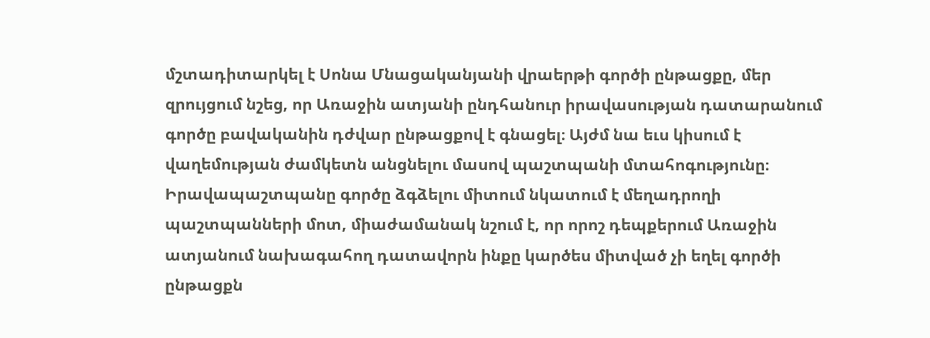մշտադիտարկել է Սոնա Մնացականյանի վրաերթի գործի ընթացքը, մեր զրույցում նշեց, որ Առաջին ատյանի ընդհանուր իրավասության դատարանում գործը բավականին դժվար ընթացքով է գնացել։ Այժմ նա եւս կիսում է վաղեմության ժամկետն անցնելու մասով պաշտպանի մտահոգությունը։
Իրավապաշտպանը գործը ձգձելու միտում նկատում է մեղադրողի պաշտպանների մոտ, միաժամանակ նշում է, որ որոշ դեպքերում Առաջին ատյանում նախագահող դատավորն ինքը կարծես միտված չի եղել գործի ընթացքն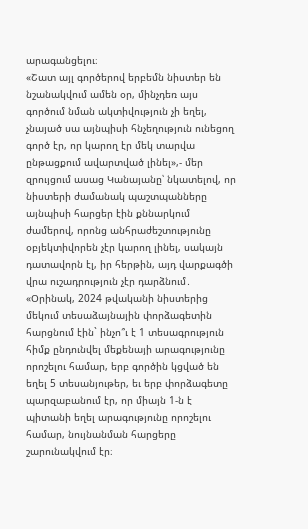արագանցելու։
«Շատ այլ գործերով երբեմն նիստեր են նշանակվում ամեն օր, մինչդեռ այս գործում նման ակտիվություն չի եղել, չնայած սա այնպիսի հնչեղություն ունեցող գործ էր, որ կարող էր մեկ տարվա ընթացքում ավարտված լինել»,- մեր զրույցում ասաց Կանայանը՝ նկատելով, որ նիստերի ժամանակ պաշտպանները այնպիսի հարցեր էին քննարկում ժամերով, որոնց անհրաժեշտությունը օբյեկտիվորեն չէր կարող լինել, սակայն դատավորն էլ, իր հերթին, այդ վարքագծի վրա ուշադրություն չէր դարձնում․
«Օրինակ, 2024 թվականի նիստերից մեկում տեսաձայնային փորձագետին հարցնում էին` ինչո՞ւ է 1 տեսագրություն հիմք ընդունվել մեքենայի արագությունը որոշելու համար, երբ գործին կցված են եղել 5 տեսանյութեր, եւ երբ փորձագետը պարզաբանում էր, որ միայն 1-ն է պիտանի եղել արագությունը որոշելու համար, նույնանման հարցերը շարունակվում էր։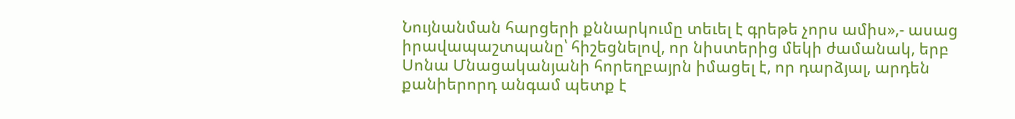Նույնանման հարցերի քննարկումը տեւել է գրեթե չորս ամիս»,- ասաց իրավապաշտպանը՝ հիշեցնելով, որ նիստերից մեկի ժամանակ, երբ Սոնա Մնացականյանի հորեղբայրն իմացել է, որ դարձյալ, արդեն քանիերորդ անգամ պետք է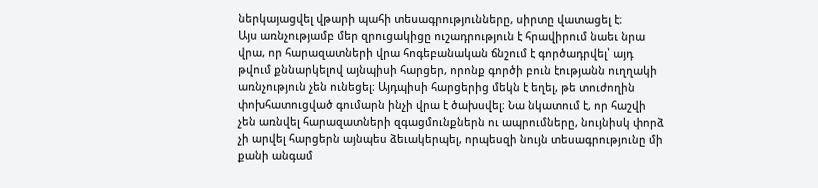ներկայացվել վթարի պահի տեսագրությունները, սիրտը վատացել է։
Այս առնչությամբ մեր զրուցակիցը ուշադրություն է հրավիրում նաեւ նրա վրա, որ հարազատների վրա հոգեբանական ճնշում է գործադրվել՝ այդ թվում քննարկելով այնպիսի հարցեր, որոնք գործի բուն էությանն ուղղակի առնչություն չեն ունեցել։ Այդպիսի հարցերից մեկն է եղել, թե տուժողին փոխհատուցված գումարն ինչի վրա է ծախսվել։ Նա նկատում է, որ հաշվի չեն առնվել հարազատների զգացմունքներն ու ապրումները, նույնիսկ փորձ չի արվել հարցերն այնպես ձեւակերպել, որպեսզի նույն տեսագրությունը մի քանի անգամ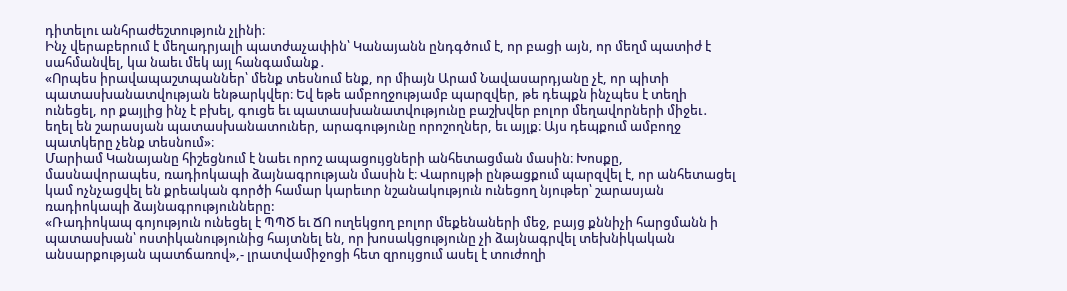դիտելու անհրաժեշտություն չլինի։
Ինչ վերաբերում է մեղադրյալի պատժաչափին՝ Կանայանն ընդգծում է, որ բացի այն, որ մեղմ պատիժ է սահմանվել, կա նաեւ մեկ այլ հանգամանք․
«Որպես իրավապաշտպաններ՝ մենք տեսնում ենք, որ միայն Արամ Նավասարդյանը չէ, որ պիտի պատասխանատվության ենթարկվեր։ Եվ եթե ամբողջությամբ պարզվեր, թե դեպքն ինչպես է տեղի ունեցել, որ քայլից ինչ է բխել, գուցե եւ պատասխանատվությունը բաշխվեր բոլոր մեղավորների միջեւ․ եղել են շարասյան պատասխանատուներ, արագությունը որոշողներ, եւ այլք։ Այս դեպքում ամբողջ պատկերը չենք տեսնում»։
Մարիամ Կանայանը հիշեցնում է նաեւ որոշ ապացույցների անհետացման մասին։ Խոսքը, մասնավորապես, ռադիոկապի ձայնագրության մասին է։ Վարույթի ընթացքում պարզվել է, որ անհետացել կամ ոչնչացվել են քրեական գործի համար կարեւոր նշանակություն ունեցող նյութեր՝ շարասյան ռադիոկապի ձայնագրությունները:
«Ռադիոկապ գոյություն ունեցել է ՊՊԾ եւ ՃՈ ուղեկցող բոլոր մեքենաների մեջ, բայց քննիչի հարցմանն ի պատասխան՝ ոստիկանությունից հայտնել են, որ խոսակցությունը չի ձայնագրվել տեխնիկական անսարքության պատճառով»,- լրատվամիջոցի հետ զրույցում ասել է տուժողի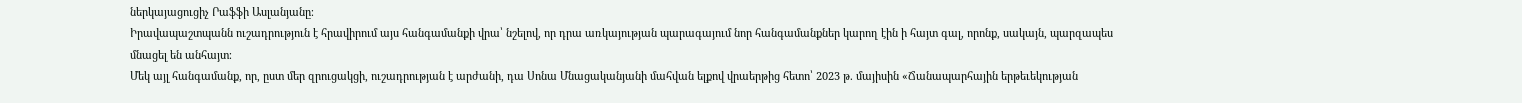ներկայացուցիչ Րաֆֆի Ասլանյանը։
Իրավապաշտպանն ուշադրություն է հրավիրում այս հանգամանքի վրա՝ նշելով, որ դրա առկայության պարագայում նոր հանգամանքներ կարող էին ի հայտ գալ, որոնք, սակայն, պարզապես մնացել են անհայտ։
Մեկ այլ հանգամանք, որ, ըստ մեր զրուցակցի, ուշադրության է արժանի, դա Սոնա Մնացականյանի մահվան ելքով վրաերթից հետո՝ 2023 թ. մայիսին «Ճանապարհային երթեւեկության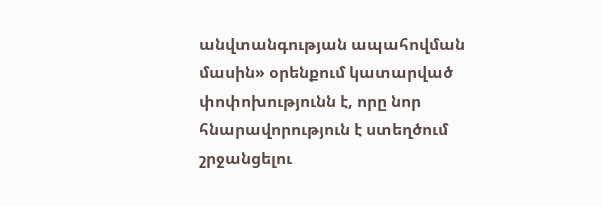անվտանգության ապահովման մասին» օրենքում կատարված փոփոխությունն է, որը նոր հնարավորություն է ստեղծում շրջանցելու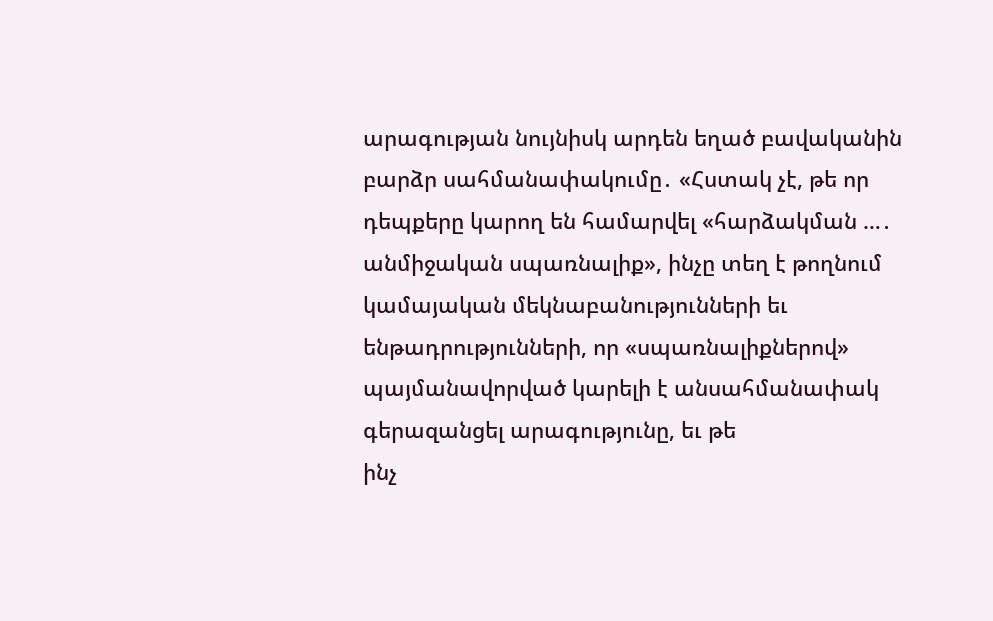արագության նույնիսկ արդեն եղած բավականին բարձր սահմանափակումը․ «Հստակ չէ, թե որ դեպքերը կարող են համարվել «հարձակման …․ անմիջական սպառնալիք», ինչը տեղ է թողնում կամայական մեկնաբանությունների եւ ենթադրությունների, որ «սպառնալիքներով» պայմանավորված կարելի է անսահմանափակ գերազանցել արագությունը, եւ թե
ինչ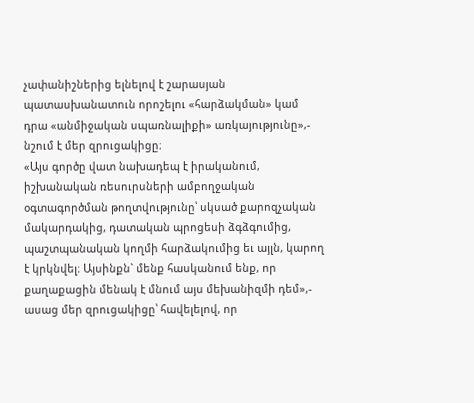չափանիշներից ելնելով է շարասյան պատասխանատուն որոշելու «հարձակման» կամ դրա «անմիջական սպառնալիքի» առկայությունը»,- նշում է մեր զրուցակիցը։
«Այս գործը վատ նախադեպ է իրականում, իշխանական ռեսուրսների ամբողջական օգտագործման թողտվությունը՝ սկսած քարոզչական մակարդակից, դատական պրոցեսի ձգձգումից, պաշտպանական կողմի հարձակումից եւ այլն, կարող է կրկնվել։ Այսինքն` մենք հասկանում ենք, որ քաղաքացին մենակ է մնում այս մեխանիզմի դեմ»,- ասաց մեր զրուցակիցը՝ հավելելով, որ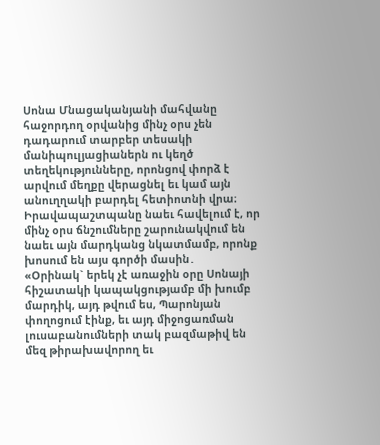Սոնա Մնացականյանի մահվանը հաջորդող օրվանից մինչ օրս չեն դադարում տարբեր տեսակի մանիպուլյացիաներն ու կեղծ տեղեկությունները, որոնցով փորձ է արվում մեղքը վերացնել եւ կամ այն անուղղակի բարդել հետիոտնի վրա։
Իրավապաշտպանը նաեւ հավելում է, որ մինչ օրս ճնշումները շարունակվում են նաեւ այն մարդկանց նկատմամբ, որոնք խոսում են այս գործի մասին․
«Օրինակ` երեկ չէ առաջին օրը Սոնայի հիշատակի կապակցությամբ մի խումբ մարդիկ, այդ թվում ես, Պարոնյան փողոցում էինք, եւ այդ միջոցառման լուսաբանումների տակ բազմաթիվ են մեզ թիրախավորող եւ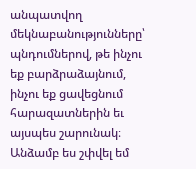անպատվող մեկնաբանությունները՝ պնդումներով, թե ինչու եք բարձրաձայնում, ինչու եք ցավեցնում հարազատներին եւ այսպես շարունակ։ Անձամբ ես շփվել եմ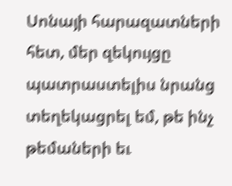Սոնայի հարազատների հետ, մեր զեկույցը պատրաստելիս նրանց տեղեկացրել եմ, թե ինչ թեմաների եւ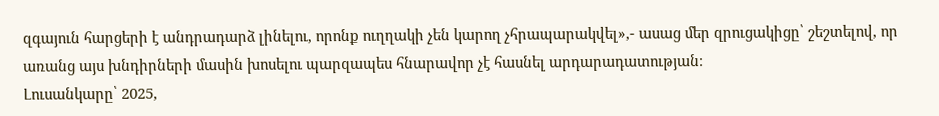զգայուն հարցերի է անդրադարձ լինելու, որոնք ուղղակի չեն կարող չհրապարակվել»,- ասաց մեր զրուցակիցը՝ շեշտելով, որ առանց այս խնդիրների մասին խոսելու պարզապես հնարավոր չէ հասնել արդարադատության։
Լուսանկարը՝ 2025,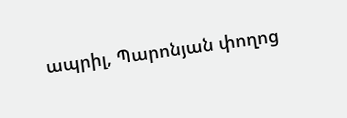ապրիլ, Պարոնյան փողոց